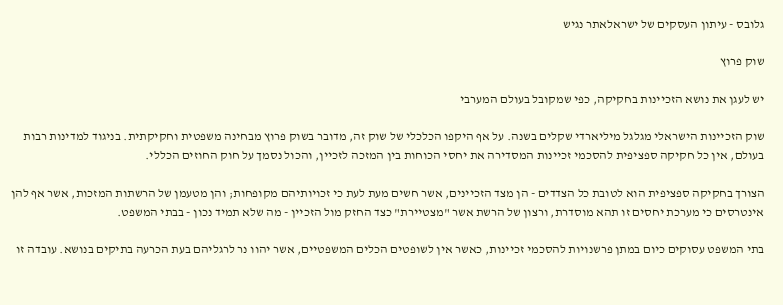גלובס - עיתון העסקים של ישראלאתר נגיש

שוק פרוץ

יש לעגן את נושא הזכיינות בחקיקה, כפי שמקובל בעולם המערבי

שוק הזכיינות הישראלי מגלגל מיליארדי שקלים בשנה. על אף היקפו הכלכלי של שוק זה, מדובר בשוק פרוץ מבחינה משפטית וחקיקתית. בניגוד למדינות רבות בעולם, אין כל חקיקה ספציפית להסכמי זכיינות המסדירה את יחסי הכוחות בין המזכה לזכיין, והכול נסמך על חוק החוזים הכללי.

הצורך בחקיקה ספציפית הוא לטובת כל הצדדים - הן מצד הזכיינים, אשר חשים מעת לעת כי זכויותיהם מקופחות; והן מטעמן של הרשתות המזכות, אשר אף להן אינטרסים כי מערכת יחסים זו תהא מוסדרת, ורצון של הרשת אשר "מצטיירת" כצד החזק מול הזכיין - מה שלא תמיד נכון - בבתי המשפט.

בתי המשפט עסוקים כיום במתן פרשנויות להסכמי זכיינות, כאשר אין לשופטים הכלים המשפטיים, אשר יהוו נר לרגליהם בעת הכרעה בתיקים בנושא. עובדה זו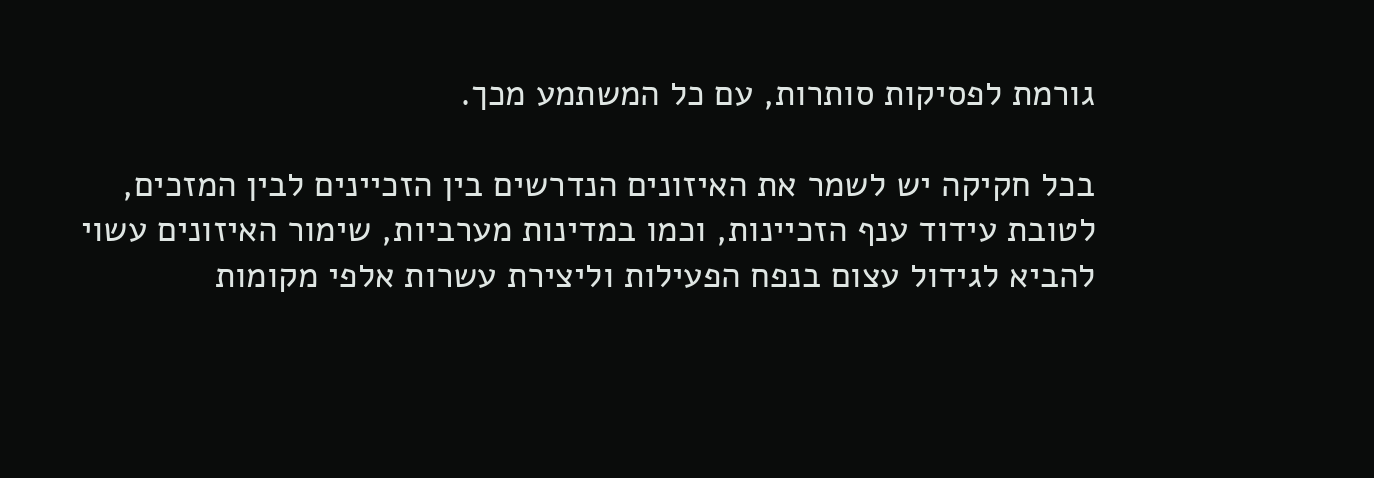גורמת לפסיקות סותרות, עם כל המשתמע מכך.

בכל חקיקה יש לשמר את האיזונים הנדרשים בין הזכיינים לבין המזכים, לטובת עידוד ענף הזכיינות, וכמו במדינות מערביות, שימור האיזונים עשוי להביא לגידול עצום בנפח הפעילות וליצירת עשרות אלפי מקומות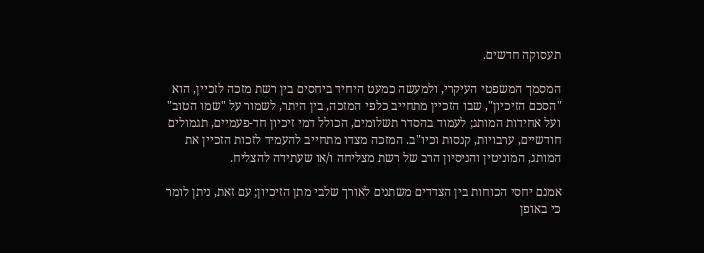תעסוקה חדשים.

המסמך המשפטי העיקרי, ולמעשה כמעט היחיד ביחסים בין רשת מזכה לזכיין, הוא "הסכם הזיכיון", שבו הזכיין מתחייב כלפי המזכה, בין היתר, לשמור על "שמו הטוב" ועל אחידות המותג; לעמוד בהסדר תשלומים, הכולל דמי זיכיון חד-פעמיים, תגמולים חודשיים, ערבויות, קנסות וכיו"ב. המזכה מצדו מתחייב להעמיד לזכות הזכיין את המותג, המוניטין והניסיון הרב של רשת מצליחה ו/או שעתידה להצליח.

אמנם יחסי הכוחות בין הצדדים משתנים לאורך שלבי מתן הזיכיון; עם זאת, ניתן לומר כי באופן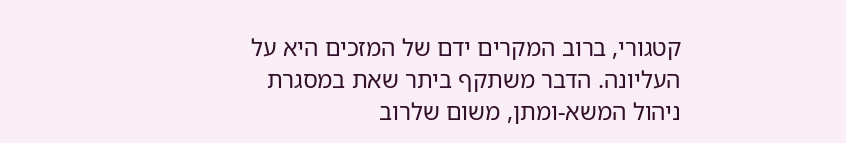קטגורי, ברוב המקרים ידם של המזכים היא על העליונה. הדבר משתקף ביתר שאת במסגרת ניהול המשא-ומתן, משום שלרוב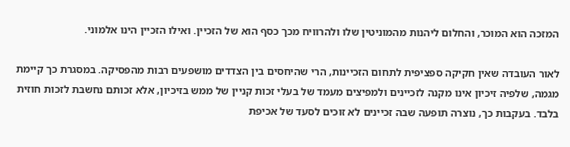המזכה הוא המוכר, והחלום ליהנות מהמוניטין שלו ולהרוויח מכך כסף הוא של הזכיין. ואילו הזכיין הינו אלמוני.

לאור העובדה שאין חקיקה ספציפית לתחום הזכיינות, הרי שהיחסים בין הצדדים מושפעים רבות מהפסיקה. במסגרת כך קיימת מגמה, שלפיה זיכיון אינו מקנה לזכיינים ולמפיצים מעמד של בעלי זכות קניין של ממש בזיכיון, אלא זכותם נחשבת לזכות חוזית בלבד. בעקבות כך, נוצרה תופעה שבה זכיינים לא זוכים לסעד של אכיפת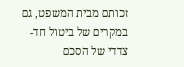זכותם מבית המשפט, גם במקרים של ביטול חד-צדדי של הסכם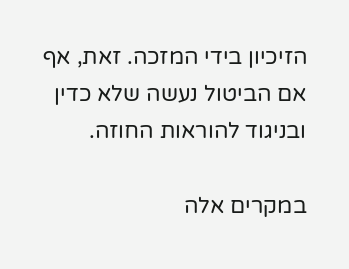הזיכיון בידי המזכה. זאת, אף אם הביטול נעשה שלא כדין ובניגוד להוראות החוזה.

במקרים אלה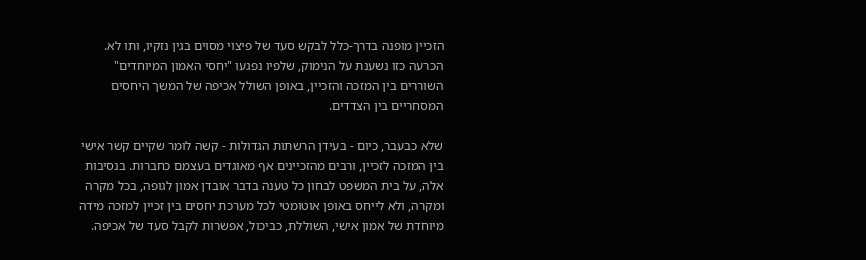הזכיין מופנה בדרך-כלל לבקש סעד של פיצוי מסוים בגין נזקיו, ותו לא. הכרעה כזו נשענת על הנימוק, שלפיו נפגעו "יחסי האמון המיוחדים" השוררים בין המזכה והזכיין, באופן השולל אכיפה של המשך היחסים המסחריים בין הצדדים.

שלא כבעבר, כיום - בעידן הרשתות הגדולות - קשה לומר שקיים קשר אישי בין המזכה לזכיין, ורבים מהזכיינים אף מאוגדים בעצמם כחברות. בנסיבות אלה, על בית המשפט לבחון כל טענה בדבר אובדן אמון לגופה, בכל מקרה ומקרה, ולא לייחס באופן אוטומטי לכל מערכת יחסים בין זכיין למזכה מידה מיוחדת של אמון אישי, השוללת, כביכול, אפשרות לקבל סעד של אכיפה.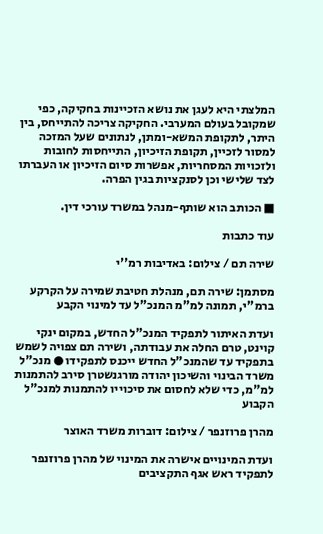המלצתי היא לעגן את נושא הזכיינות בחקיקה, כפי שמקובל בעולם המערבי. החקיקה צריכה להתייחס, בין היתר, לתקופת המשא-ומתן, לנתונים שעל המזכה למסור לזכיין, תקופת הזיכיון, התייחסות לחובות ולזכויות המסחריות, אפשרות סיום הזיכיון או העברתו לצד שלישי וכן לסנקציות בגין הפרה.

■ הכותב הוא שותף-מנהל במשרד עורכי דין.

עוד כתבות

שירה תם / צילום: באדיבות רמ''י

מסתמן: שירה תם, מנהלת חטיבת שמירה על הקרקע ברמ"י, תמונה למ"מ המנכ"ל עד למינוי הקבע

ועדת האיתור לתפקיד המנכ"ל החדש, במקום ינקי קוינט, טרם החלה את עבודתה, ושירה תם צפויה לשמש בתפקיד עד שהמנכ"ל החדש ייכנס לתפקידו ● מנכ"ל משרד הבינוי והשיכון יהודה מורגנשטרן סירב להתמנות למ"מ, כדי שלא לחסום את סיכוייו להתמנות למנכ"ל הקבוע

מהרן פרוזנפר / צילום: דוברות משרד האוצר

ועדת המינויים אישרה את המינוי של מהרן פרוזנפר לתפקיד ראש אגף התקציבים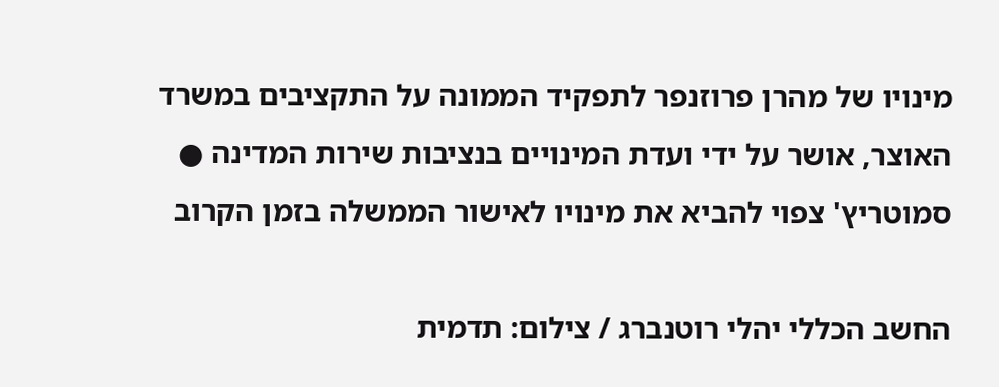מינויו של מהרן פרוזנפר לתפקיד הממונה על התקציבים במשרד האוצר, אושר על ידי ועדת המינויים בנציבות שירות המדינה ● סמוטריץ' צפוי להביא את מינויו לאישור הממשלה בזמן הקרוב

החשב הכללי יהלי רוטנברג / צילום: תדמית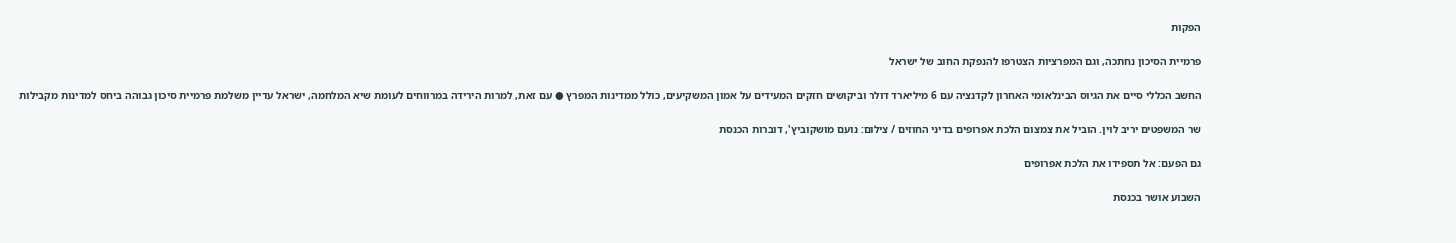הפקות

פרמיית הסיכון נחתכה, וגם המפרציות הצטרפו להנפקת החוב של ישראל

החשב הכללי סיים את הגיוס הבינלאומי האחרון לקדנציה עם 6 מיליארד דולר וביקושים חזקים המעידים על אמון המשקיעים, כולל ממדינות המפרץ ● עם זאת, למרות הירידה במרווחים לעומת שיא המלחמה, ישראל עדיין משלמת פרמיית סיכון גבוהה ביחס למדינות מקבילות

שר המשפטים יריב לוין. הוביל את צמצום הלכת אפרופים בדיני החוזים / צילום: נועם מושקוביץ', דוברות הכנסת

גם הפעם: אל תספידו את הלכת אפרופים

השבוע אושר בכנסת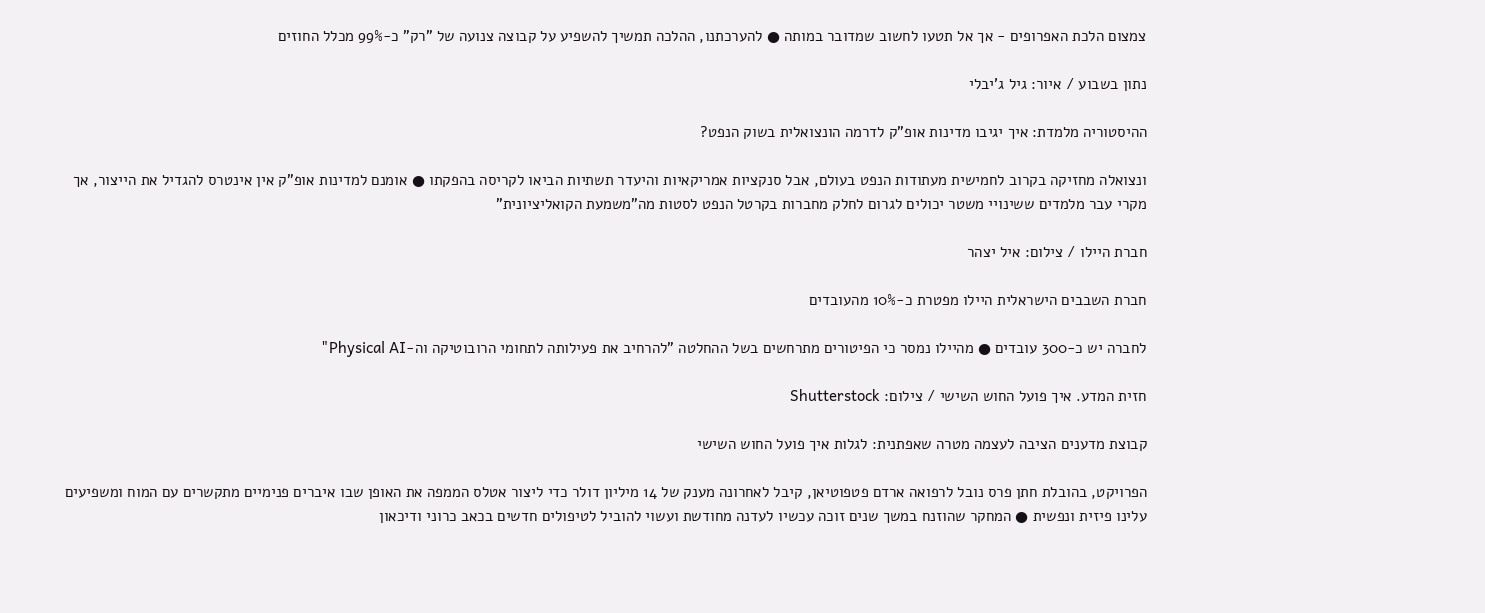צמצום הלכת האפרופים - אך אל תטעו לחשוב שמדובר במותה ● להערכתנו, ההלכה תמשיך להשפיע על קבוצה צנועה של "רק" כ-99% מכלל החוזים

נתון בשבוע / איור: גיל ג'יבלי

ההיסטוריה מלמדת: איך יגיבו מדינות אופ"ק לדרמה הונצואלית בשוק הנפט?

ונצואלה מחזיקה בקרוב לחמישית מעתודות הנפט בעולם, אבל סנקציות אמריקאיות והיעדר תשתיות הביאו לקריסה בהפקתו ● אומנם למדינות אופ"ק אין אינטרס להגדיל את הייצור, אך מקרי עבר מלמדים ששינויי משטר יכולים לגרום לחלק מחברות בקרטל הנפט לסטות מה"משמעת הקואליציונית"

חברת היילו / צילום: איל יצהר

חברת השבבים הישראלית היילו מפטרת כ-10% מהעובדים

לחברה יש כ-300 עובדים ● מהיילו נמסר כי הפיטורים מתרחשים בשל ההחלטה "להרחיב את פעילותה לתחומי הרובוטיקה וה-Physical AI"

חזית המדע. איך פועל החוש השישי / צילום: Shutterstock

קבוצת מדענים הציבה לעצמה מטרה שאפתנית: לגלות איך פועל החוש השישי

הפרויקט, בהובלת חתן פרס נובל לרפואה ארדם פטפוטיאן, קיבל לאחרונה מענק של 14 מיליון דולר כדי ליצור אטלס הממפה את האופן שבו איברים פנימיים מתקשרים עם המוח ומשפיעים עלינו פיזית ונפשית ● המחקר שהוזנח במשך שנים זוכה עכשיו לעדנה מחודשת ועשוי להוביל לטיפולים חדשים בכאב כרוני ודיכאון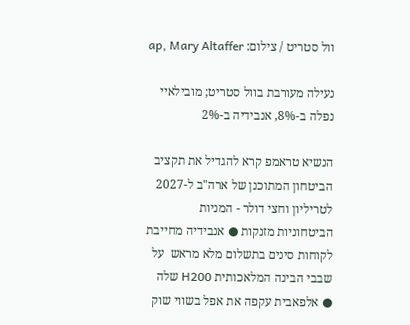וול סטריט / צילום: ap, Mary Altaffer

נעילה מעורבת בוול סטריט; מובילאיי נפלה ב-8%, אנבידיה ב-2%

הנשיא טראמפ קרא להגדיל את תקציב הביטחון המתוכנן של ארה"ב ל-2027 לטריליון וחצי דולר - המניות הביטחוניות מזנקות ● אנבידיה מחייבת לקוחות סינים בתשלום מלא מראש  על שבבי הבינה המלאכותית H200 שלה  ● אלפאבית עקפה את אפל בשווי שוק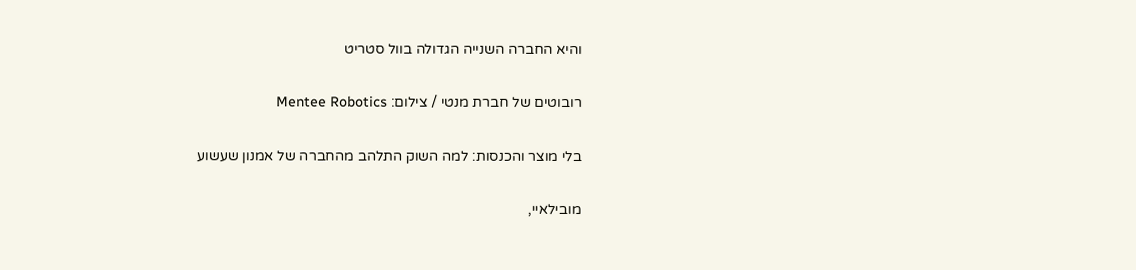והיא החברה השנייה הגדולה בוול סטריט

רובוטים של חברת מנטי / צילום: Mentee Robotics

בלי מוצר והכנסות: למה השוק התלהב מהחברה של אמנון שעשוע

מובילאיי,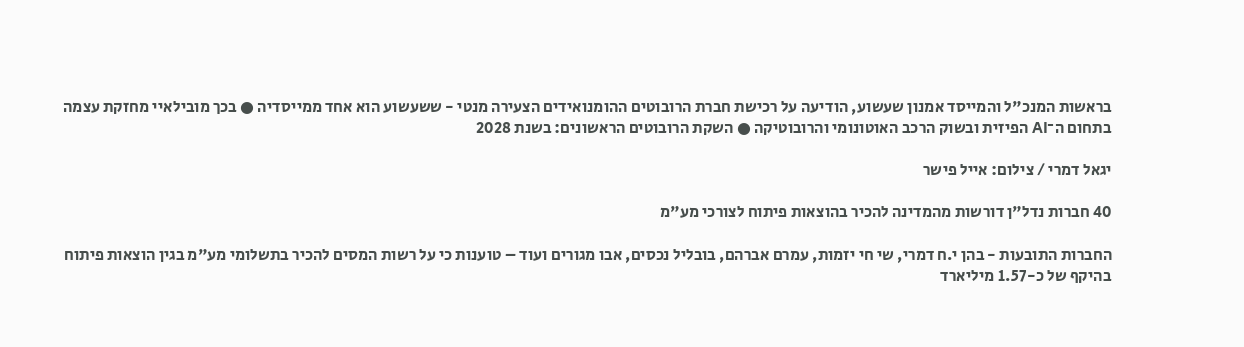בראשות המנכ"ל והמייסד אמנון שעשוע, הודיעה על רכישת חברת הרובוטים ההומנואידים הצעירה מנטי - ששעשוע הוא אחד ממייסדיה ● בכך מובילאיי מחזקת עצמה בתחום ה־AI הפיזית ובשוק הרכב האוטונומי והרובוטיקה ● השקת הרובוטים הראשונים: בשנת 2028

יגאל דמרי / צילום: אייל פישר

40 חברות נדל"ן דורשות מהמדינה להכיר בהוצאות פיתוח לצורכי מע"מ

החברות התובעות - בהן י.ח דמרי, שי חי יזמות, עמרם אברהם, בובליל נכסים, אבו מגורים ועוד – טוענות כי על רשות המסים להכיר בתשלומי מע"מ בגין הוצאות פיתוח בהיקף של כ-1.57 מיליארד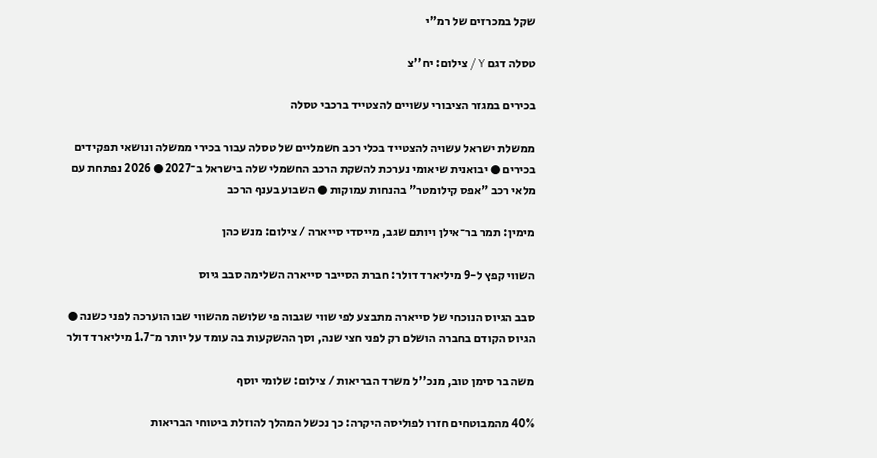שקל במכרזים של רמ"י

טסלה דגם Y / צילום: יח''צ

בכירים במגזר הציבורי עשויים להצטייד ברכבי טסלה

ממשלת ישראל עשויה להצטייד בכלי רכב חשמליים של טסלה עבור בכירי ממשלה ונושאי תפקידים בכירים ● יבואנית שיאומי נערכת להשקת הרכב החשמלי שלה בישראל ב־2027 ● 2026 נפתחת עם מלאי רכב "אפס קילומטר" בהנחות עמוקות ● השבוע בענף הרכב

מימין: תמר בר־אילן ויותם שגב, מייסדי סייארה / צילום: מנש כהן

השווי קפץ ל-9 מיליארד דולר: חברת הסייבר סייארה השלימה סבב גיוס

סבב הגיוס הנוכחי של סייארה מתבצע לפי שווי שגבוה פי שלושה מהשווי שבו הוערכה לפני כשנה ● הגיוס הקודם בחברה הושלם רק לפני חצי שנה, וסך ההשקעות בה עומד על יותר מ־1.7 מיליארד דולר

משה בר סימן טוב, מנכ''ל משרד הבריאות / צילום: שלומי יוסף

40% מהמבוטחים חזרו לפוליסה היקרה: כך נכשל המהלך להוזלת ביטוחי הבריאות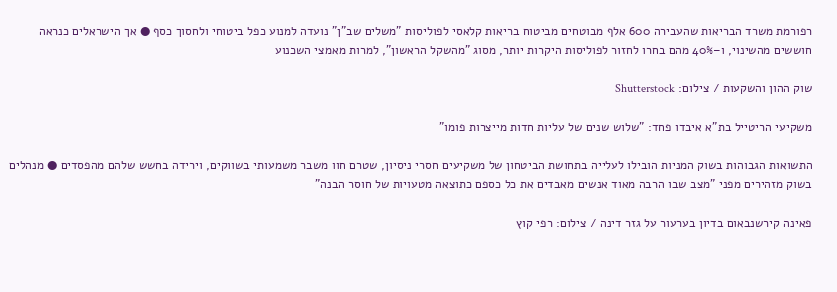רפורמת משרד הבריאות שהעבירה 600 אלף מבוטחים מביטוח בריאות קלאסי לפוליסות "משלים שב"ן" נועדה למנוע כפל ביטוחי ולחסוך כסף ● אך הישראלים כנראה חוששים מהשינוי, ו–40% מהם בחרו לחזור לפוליסות היקרות יותר, מסוג "מהשקל הראשון", למרות מאמצי השכנוע

שוק ההון והשקעות / צילום: Shutterstock

משקיעי הריטייל בת"א איבדו פחד: "שלוש שנים של עליות חדות מייצרות פומו"

התשואות הגבוהות בשוק המניות הובילו לעלייה בתחושת הביטחון של משקיעים חסרי ניסיון, שטרם חוו משבר משמעותי בשווקים, וירידה בחשש שלהם מהפסדים ● מנהלים בשוק מזהירים מפני "מצב שבו הרבה מאוד אנשים מאבדים את כל כספם כתוצאה מטעויות של חוסר הבנה"

פאינה קירשנבאום בדיון בערעור על גזר דינה / צילום: רפי קוץ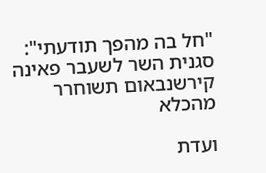"חל בה מהפך תודעתי": סגנית השר לשעבר פאינה קירשנבאום תשוחרר מהכלא

ועדת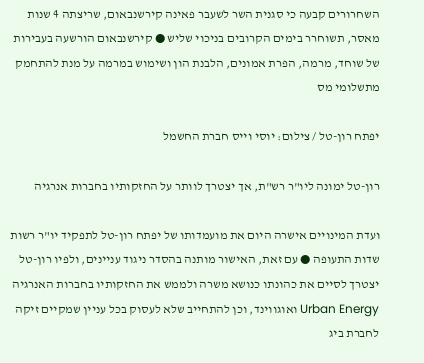השחרורים קבעה כי סגנית השר לשעבר פאינה קירשנבאום, שריצתה 4 שנות מאסר, תשוחרר בימים הקרובים בניכוי שליש ● קירשנבאום הורשעה בעבירות של שוחד, מרמה, הפרת אמונים, הלבנת הון ושימוש במרמה על מנת להתחמק מתשלומי מס

יפתח רון-טל / צילום: יוסי וייס חברת החשמל

רון-טל ימונה ליו"ר רש"ת, אך יצטרך לוותר על החזקותיו בחברות אנרגיה

ועדת המינויים אישרה היום את מועמדותו של יפתח רון-טל לתפקיד יו"ר רשות שדות התעופה ● עם זאת, האישור מותנה בהסדר ניגוד עניינים, ולפיו רון-טל יצטרך לסיים את כהונתו כנושא משרה ולממש את החזקותיו בחברות האנרגיה Urban Energy ואוגווינד, וכן להתחייב שלא לעסוק בכל עניין שמקיים זיקה לחברת ביג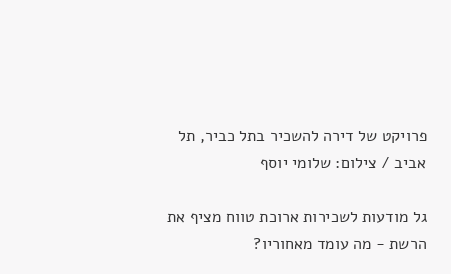פרויקט של דירה להשכיר בתל כביר, תל אביב / צילום: שלומי יוסף

גל מודעות לשכירות ארוכת טווח מציף את הרשת - מה עומד מאחוריו?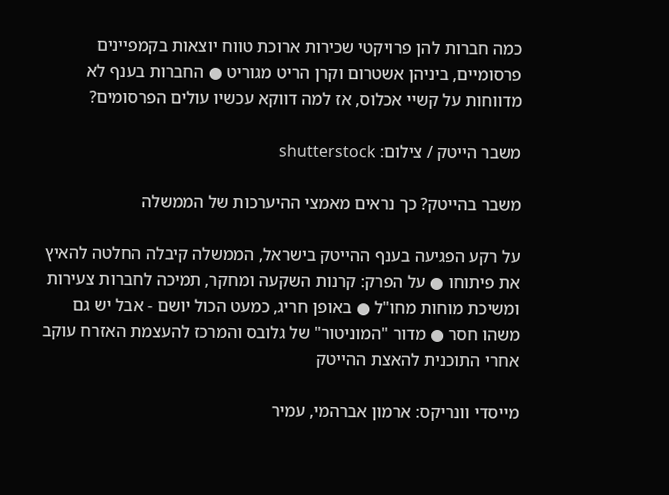כמה חברות להן פרויקטי שכירות ארוכת טווח יוצאות בקמפיינים פרסומיים, ביניהן אשטרום וקרן הריט מגוריט ● החברות בענף לא מדווחות על קשיי אכלוס, אז למה דווקא עכשיו עולים הפרסומים?

משבר הייטק / צילום: shutterstock

משבר בהייטק? כך נראים מאמצי ההיערכות של הממשלה

על רקע הפגיעה בענף ההייטק בישראל, הממשלה קיבלה החלטה להאיץ את פיתוחו ● על הפרק: קרנות השקעה ומחקר, תמיכה לחברות צעירות ומשיכת מוחות מחו"ל ● באופן חריג, כמעט הכול יושם - אבל יש גם משהו חסר ● מדור "המוניטור" של גלובס והמרכז להעצמת האזרח עוקב אחרי התוכנית להאצת ההייטק

מייסדי וונריקס: ארמון אברהמי, עמיר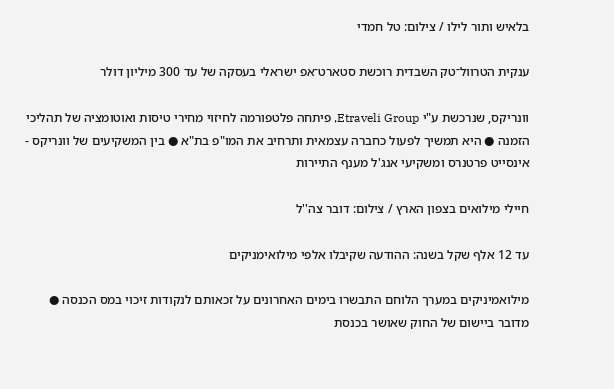בלאיש ותור לילו / צילום: טל חמדי

ענקית הטרוול־טק השבדית רוכשת סטארט־אפ ישראלי בעסקה של עד 300 מיליון דולר

וונריקס, שנרכשת ע"י Etraveli Group, פיתחה פלטפורמה לחיזוי מחירי טיסות ואוטומציה של תהליכי הזמנה ● היא תמשיך לפעול כחברה עצמאית ותרחיב את המו"פ בת"א ● בין המשקיעים של וונריקס - אינסייט פרטנרס ומשקיעי אנג'ל מענף התיירות

חיילי מילואים בצפון הארץ / צילום: דובר צה''ל

עד 12 אלף שקל בשנה: ההודעה שקיבלו אלפי מילואימניקים

מילואמיניקים במערך הלוחם התבשרו בימים האחרונים על זכאותם לנקודות זיכוי במס הכנסה ● מדובר ביישום של החוק שאושר בכנסת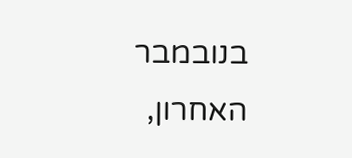בנובמבר האחרון,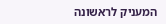המעניק לראשונה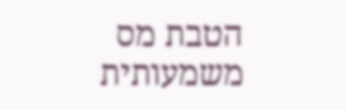הטבת מס משמעותית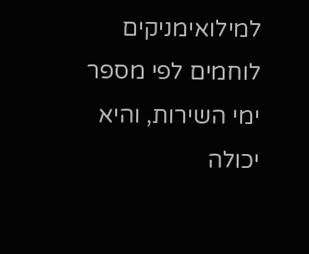למילואימניקים לוחמים לפי מספר ימי השירות, והיא יכולה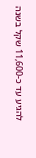להגיע עד כ-11,600 שקל בשנה